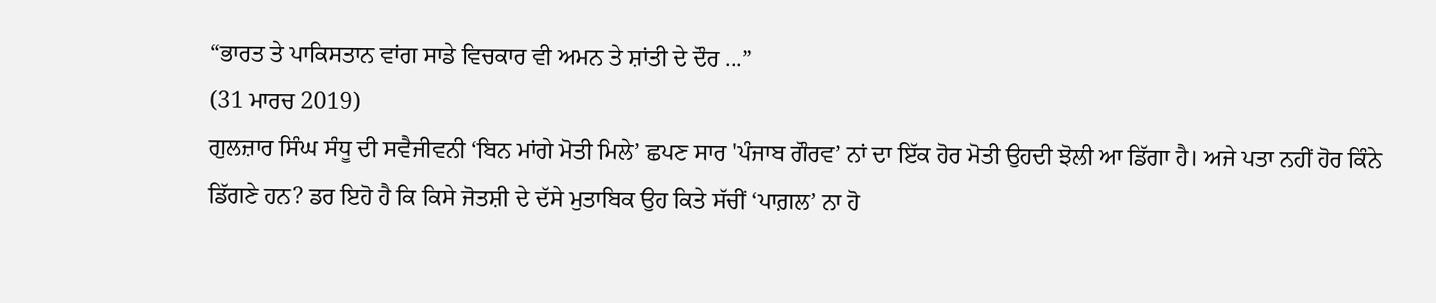“ਭਾਰਤ ਤੇ ਪਾਕਿਸਤਾਨ ਵਾਂਗ ਸਾਡੇ ਵਿਚਕਾਰ ਵੀ ਅਮਨ ਤੇ ਸ਼ਾਂਤੀ ਦੇ ਦੌਰ ...”
(31 ਮਾਰਚ 2019)
ਗੁਲਜ਼ਾਰ ਸਿੰਘ ਸੰਧੂ ਦੀ ਸਵੈਜੀਵਨੀ ‘ਬਿਨ ਮਾਂਗੇ ਮੋਤੀ ਮਿਲੇ’ ਛਪਣ ਸਾਰ 'ਪੰਜਾਬ ਗੌਰਵ’ ਨਾਂ ਦਾ ਇੱਕ ਹੋਰ ਮੋਤੀ ਉਹਦੀ ਝੋਲੀ ਆ ਡਿੱਗਾ ਹੈ। ਅਜੇ ਪਤਾ ਨਹੀਂ ਹੋਰ ਕਿੰਨੇ ਡਿੱਗਣੇ ਹਨ? ਡਰ ਇਹੋ ਹੈ ਕਿ ਕਿਸੇ ਜੋਤਸ਼ੀ ਦੇ ਦੱਸੇ ਮੁਤਾਬਿਕ ਉਹ ਕਿਤੇ ਸੱਚੀਂ ‘ਪਾਗ਼ਲ’ ਨਾ ਹੋ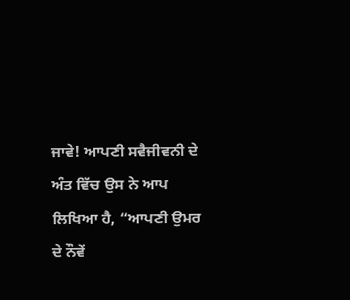ਜਾਵੇ! ਆਪਣੀ ਸਵੈਜੀਵਨੀ ਦੇ ਅੰਤ ਵਿੱਚ ਉਸ ਨੇ ਆਪ ਲਿਖਿਆ ਹੈ, “ਆਪਣੀ ਉਮਰ ਦੇ ਨੌਵੇਂ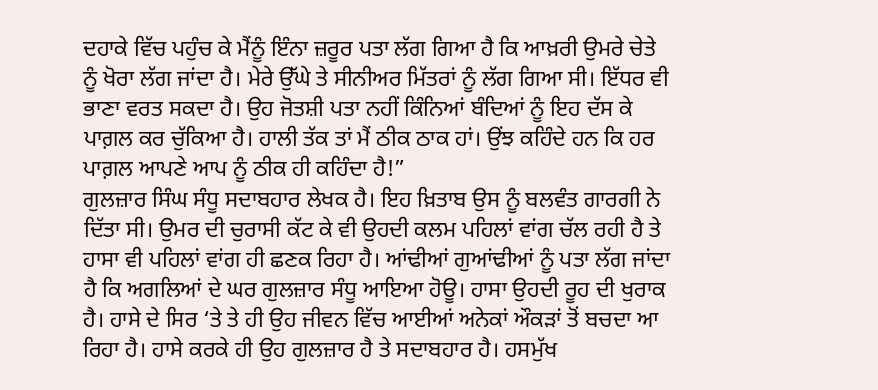ਦਹਾਕੇ ਵਿੱਚ ਪਹੁੰਚ ਕੇ ਮੈਂਨੂੰ ਇੰਨਾ ਜ਼ਰੂਰ ਪਤਾ ਲੱਗ ਗਿਆ ਹੈ ਕਿ ਆਖ਼ਰੀ ਉਮਰੇ ਚੇਤੇ ਨੂੰ ਖੋਰਾ ਲੱਗ ਜਾਂਦਾ ਹੈ। ਮੇਰੇ ਉੱਘੇ ਤੇ ਸੀਨੀਅਰ ਮਿੱਤਰਾਂ ਨੂੰ ਲੱਗ ਗਿਆ ਸੀ। ਇੱਧਰ ਵੀ ਭਾਣਾ ਵਰਤ ਸਕਦਾ ਹੈ। ਉਹ ਜੋਤਸ਼ੀ ਪਤਾ ਨਹੀਂ ਕਿੰਨਿਆਂ ਬੰਦਿਆਂ ਨੂੰ ਇਹ ਦੱਸ ਕੇ ਪਾਗ਼ਲ ਕਰ ਚੁੱਕਿਆ ਹੈ। ਹਾਲੀ ਤੱਕ ਤਾਂ ਮੈਂ ਠੀਕ ਠਾਕ ਹਾਂ। ਉਂਝ ਕਹਿੰਦੇ ਹਨ ਕਿ ਹਰ ਪਾਗ਼ਲ ਆਪਣੇ ਆਪ ਨੂੰ ਠੀਕ ਹੀ ਕਹਿੰਦਾ ਹੈ!”
ਗੁਲਜ਼ਾਰ ਸਿੰਘ ਸੰਧੂ ਸਦਾਬਹਾਰ ਲੇਖਕ ਹੈ। ਇਹ ਖ਼ਿਤਾਬ ਉਸ ਨੂੰ ਬਲਵੰਤ ਗਾਰਗੀ ਨੇ ਦਿੱਤਾ ਸੀ। ਉਮਰ ਦੀ ਚੁਰਾਸੀ ਕੱਟ ਕੇ ਵੀ ਉਹਦੀ ਕਲਮ ਪਹਿਲਾਂ ਵਾਂਗ ਚੱਲ ਰਹੀ ਹੈ ਤੇ ਹਾਸਾ ਵੀ ਪਹਿਲਾਂ ਵਾਂਗ ਹੀ ਛਣਕ ਰਿਹਾ ਹੈ। ਆਂਢੀਆਂ ਗੁਆਂਢੀਆਂ ਨੂੰ ਪਤਾ ਲੱਗ ਜਾਂਦਾ ਹੈ ਕਿ ਅਗਲਿਆਂ ਦੇ ਘਰ ਗੁਲਜ਼ਾਰ ਸੰਧੂ ਆਇਆ ਹੋਊ। ਹਾਸਾ ਉਹਦੀ ਰੂਹ ਦੀ ਖੁਰਾਕ ਹੈ। ਹਾਸੇ ਦੇ ਸਿਰ ‘ਤੇ ਤੇ ਹੀ ਉਹ ਜੀਵਨ ਵਿੱਚ ਆਈਆਂ ਅਨੇਕਾਂ ਔਕੜਾਂ ਤੋਂ ਬਚਦਾ ਆ ਰਿਹਾ ਹੈ। ਹਾਸੇ ਕਰਕੇ ਹੀ ਉਹ ਗੁਲਜ਼ਾਰ ਹੈ ਤੇ ਸਦਾਬਹਾਰ ਹੈ। ਹਸਮੁੱਖ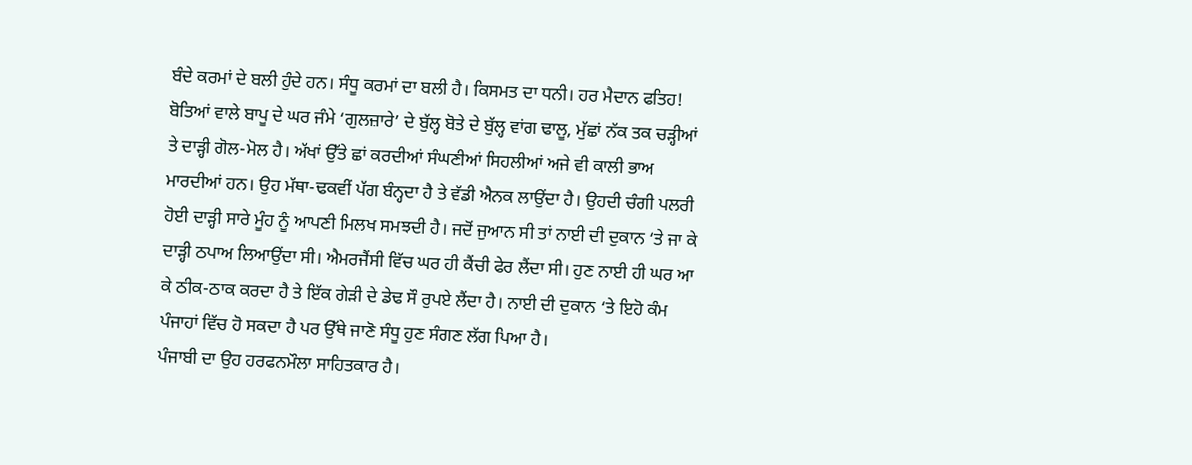ਬੰਦੇ ਕਰਮਾਂ ਦੇ ਬਲੀ ਹੁੰਦੇ ਹਨ। ਸੰਧੂ ਕਰਮਾਂ ਦਾ ਬਲੀ ਹੈ। ਕਿਸਮਤ ਦਾ ਧਨੀ। ਹਰ ਮੈਦਾਨ ਫਤਿਹ!
ਬੋਤਿਆਂ ਵਾਲੇ ਬਾਪੂ ਦੇ ਘਰ ਜੰਮੇ ‘ਗੁਲਜ਼ਾਰੇ’ ਦੇ ਬੁੱਲ੍ਹ ਬੋਤੇ ਦੇ ਬੁੱਲ੍ਹ ਵਾਂਗ ਢਾਲੂ, ਮੁੱਛਾਂ ਨੱਕ ਤਕ ਚੜ੍ਹੀਆਂ ਤੇ ਦਾੜ੍ਹੀ ਗੋਲ-ਮੋਲ ਹੈ। ਅੱਖਾਂ ਉੱਤੇ ਛਾਂ ਕਰਦੀਆਂ ਸੰਘਣੀਆਂ ਸਿਹਲੀਆਂ ਅਜੇ ਵੀ ਕਾਲੀ ਭਾਅ ਮਾਰਦੀਆਂ ਹਨ। ਉਹ ਮੱਥਾ-ਢਕਵੀਂ ਪੱਗ ਬੰਨ੍ਹਦਾ ਹੈ ਤੇ ਵੱਡੀ ਐਨਕ ਲਾਉਂਦਾ ਹੈ। ਉਹਦੀ ਚੰਗੀ ਪਲਰੀ ਹੋਈ ਦਾੜ੍ਹੀ ਸਾਰੇ ਮੂੰਹ ਨੂੰ ਆਪਣੀ ਮਿਲਖ ਸਮਝਦੀ ਹੈ। ਜਦੋਂ ਜੁਆਨ ਸੀ ਤਾਂ ਨਾਈ ਦੀ ਦੁਕਾਨ ‘ਤੇ ਜਾ ਕੇ ਦਾੜ੍ਹੀ ਠਪਾਅ ਲਿਆਉਂਦਾ ਸੀ। ਐਮਰਜੈਂਸੀ ਵਿੱਚ ਘਰ ਹੀ ਕੈਂਚੀ ਫੇਰ ਲੈਂਦਾ ਸੀ। ਹੁਣ ਨਾਈ ਹੀ ਘਰ ਆ ਕੇ ਠੀਕ-ਠਾਕ ਕਰਦਾ ਹੈ ਤੇ ਇੱਕ ਗੇੜੀ ਦੇ ਡੇਢ ਸੌ ਰੁਪਏ ਲੈਂਦਾ ਹੈ। ਨਾਈ ਦੀ ਦੁਕਾਨ ‘ਤੇ ਇਹੋ ਕੰਮ ਪੰਜਾਹਾਂ ਵਿੱਚ ਹੋ ਸਕਦਾ ਹੈ ਪਰ ਉੱਥੇ ਜਾਣੋ ਸੰਧੂ ਹੁਣ ਸੰਗਣ ਲੱਗ ਪਿਆ ਹੈ।
ਪੰਜਾਬੀ ਦਾ ਉਹ ਹਰਫਨਮੌਲਾ ਸਾਹਿਤਕਾਰ ਹੈ।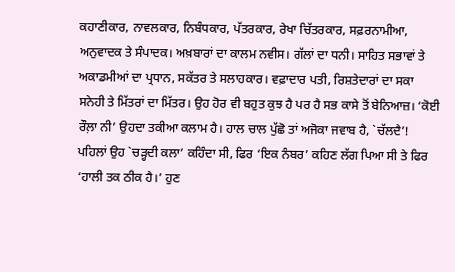ਕਹਾਣੀਕਾਰ, ਨਾਵਲਕਾਰ, ਨਿਬੰਧਕਾਰ, ਪੱਤਰਕਾਰ, ਰੇਖਾ ਚਿੱਤਰਕਾਰ, ਸਫ਼ਰਨਾਮੀਆ, ਅਨੁਵਾਦਕ ਤੇ ਸੰਪਾਦਕ। ਅਖ਼ਬਾਰਾਂ ਦਾ ਕਾਲਮ ਨਵੀਸ। ਗੱਲਾਂ ਦਾ ਧਨੀ। ਸਾਹਿਤ ਸਭਾਵਾਂ ਤੇ ਅਕਾਡਮੀਆਂ ਦਾ ਪ੍ਰਧਾਨ, ਸਕੱਤਰ ਤੇ ਸਲਾਹਕਾਰ। ਵਫ਼ਾਦਾਰ ਪਤੀ, ਰਿਸ਼ਤੇਦਾਰਾਂ ਦਾ ਸਕਾ ਸਨੇਹੀ ਤੇ ਮਿੱਤਰਾਂ ਦਾ ਮਿੱਤਰ। ਉਹ ਹੋਰ ਵੀ ਬਹੁਤ ਕੁਝ ਹੈ ਪਰ ਹੈ ਸਭ ਕਾਸੇ ਤੋਂ ਬੇਨਿਆਜ਼। ‘ਕੋਈ ਰੌਲ਼ਾ ਨੀ’ ਉਹਦਾ ਤਕੀਆ ਕਲਾਮ ਹੈ। ਹਾਲ ਚਾਲ ਪੁੱਛੋ ਤਾਂ ਅਜੋਕਾ ਜਵਾਬ ਹੈ, `ਚੱਲਦੈ’! ਪਹਿਲਾਂ ਉਹ `ਚੜ੍ਹਦੀ ਕਲਾ’ ਕਹਿੰਦਾ ਸੀ, ਫਿਰ ‘ਇਕ ਨੰਬਰ’ ਕਹਿਣ ਲੱਗ ਪਿਆ ਸੀ ਤੇ ਫਿਰ ‘ਹਾਲੀ ਤਕ ਠੀਕ ਹੈ।’ ਹੁਣ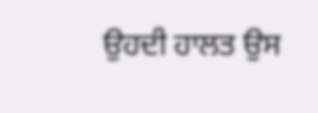ਉਹਦੀ ਹਾਲਤ ਉਸ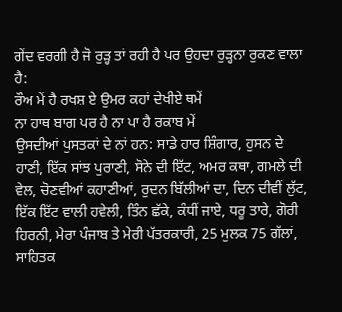ਗੇਂਦ ਵਰਗੀ ਹੈ ਜੋ ਰੁੜ੍ਹ ਤਾਂ ਰਹੀ ਹੈ ਪਰ ਉਹਦਾ ਰੁੜ੍ਹਨਾ ਰੁਕਣ ਵਾਲਾ ਹੈ:
ਰੌਅ ਮੇਂ ਹੈ ਰਖਸ਼ ਏ ਉਮਰ ਕਹਾਂ ਦੇਖੀਏ ਥਮੇਂ
ਨਾ ਹਾਥ ਬਾਗ ਪਰ ਹੈ ਨਾ ਪਾ ਹੈ ਰਕਾਬ ਮੇਂ
ਉਸਦੀਆਂ ਪੁਸਤਕਾਂ ਦੇ ਨਾਂ ਹਨ: ਸਾਡੇ ਹਾਰ ਸ਼ਿੰਗਾਰ, ਹੁਸਨ ਦੇ ਹਾਣੀ, ਇੱਕ ਸਾਂਝ ਪੁਰਾਣੀ, ਸੋਨੇ ਦੀ ਇੱਟ, ਅਮਰ ਕਥਾ, ਗਮਲੇ ਦੀ ਵੇਲ, ਚੋਣਵੀਆਂ ਕਹਾਣੀਆਂ, ਰੁਦਨ ਬਿੱਲੀਆਂ ਦਾ, ਦਿਨ ਦੀਵੀਂ ਲੁੱਟ, ਇੱਕ ਇੱਟ ਵਾਲੀ ਹਵੇਲੀ, ਤਿੰਨ ਛੱਕੇ, ਕੰਧੀਂ ਜਾਏ, ਧਰੂ ਤਾਰੇ, ਗੋਰੀ ਹਿਰਨੀ, ਮੇਰਾ ਪੰਜਾਬ ਤੇ ਮੇਰੀ ਪੱਤਰਕਾਰੀ, 25 ਮੁਲਕ 75 ਗੱਲਾਂ, ਸਾਹਿਤਕ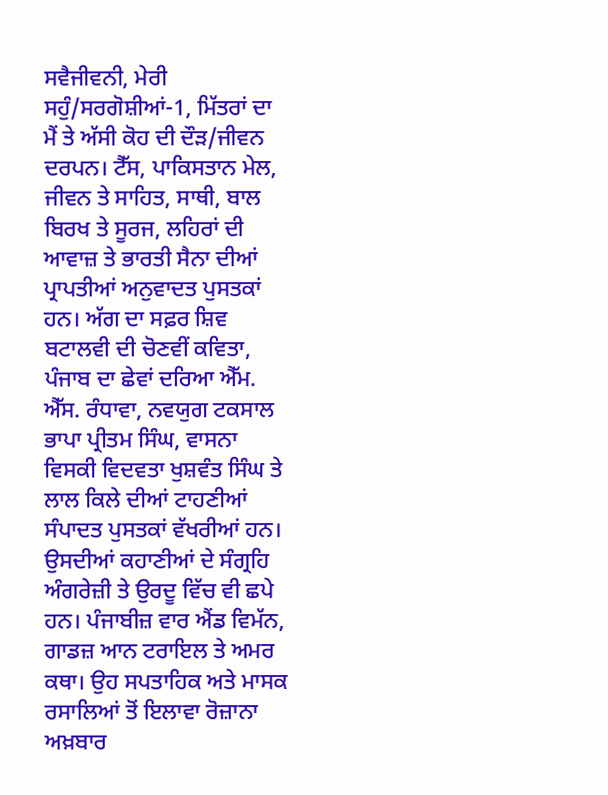ਸਵੈਜੀਵਨੀ, ਮੇਰੀ ਸਹੁੰ/ਸਰਗੋਸ਼ੀਆਂ-1, ਮਿੱਤਰਾਂ ਦਾ ਮੈਂ ਤੇ ਅੱਸੀ ਕੋਹ ਦੀ ਦੌੜ/ਜੀਵਨ ਦਰਪਨ। ਟੈੱਸ, ਪਾਕਿਸਤਾਨ ਮੇਲ, ਜੀਵਨ ਤੇ ਸਾਹਿਤ, ਸਾਥੀ, ਬਾਲ ਬਿਰਖ ਤੇ ਸੂਰਜ, ਲਹਿਰਾਂ ਦੀ ਆਵਾਜ਼ ਤੇ ਭਾਰਤੀ ਸੈਨਾ ਦੀਆਂ ਪ੍ਰਾਪਤੀਆਂ ਅਨੁਵਾਦਤ ਪੁਸਤਕਾਂ ਹਨ। ਅੱਗ ਦਾ ਸਫ਼ਰ ਸ਼ਿਵ ਬਟਾਲਵੀ ਦੀ ਚੋਣਵੀਂ ਕਵਿਤਾ, ਪੰਜਾਬ ਦਾ ਛੇਵਾਂ ਦਰਿਆ ਐੱਮ. ਐੱਸ. ਰੰਧਾਵਾ, ਨਵਯੁਗ ਟਕਸਾਲ ਭਾਪਾ ਪ੍ਰੀਤਮ ਸਿੰਘ, ਵਾਸਨਾ ਵਿਸਕੀ ਵਿਦਵਤਾ ਖੁਸ਼ਵੰਤ ਸਿੰਘ ਤੇ ਲਾਲ ਕਿਲੇ ਦੀਆਂ ਟਾਹਣੀਆਂ ਸੰਪਾਦਤ ਪੁਸਤਕਾਂ ਵੱਖਰੀਆਂ ਹਨ। ਉਸਦੀਆਂ ਕਹਾਣੀਆਂ ਦੇ ਸੰਗ੍ਰਹਿ ਅੰਗਰੇਜ਼ੀ ਤੇ ਉਰਦੂ ਵਿੱਚ ਵੀ ਛਪੇ ਹਨ। ਪੰਜਾਬੀਜ਼ ਵਾਰ ਐਂਡ ਵਿਮੱਨ, ਗਾਡਜ਼ ਆਨ ਟਰਾਇਲ ਤੇ ਅਮਰ ਕਥਾ। ਉਹ ਸਪਤਾਹਿਕ ਅਤੇ ਮਾਸਕ ਰਸਾਲਿਆਂ ਤੋਂ ਇਲਾਵਾ ਰੋਜ਼ਾਨਾ ਅਖ਼ਬਾਰ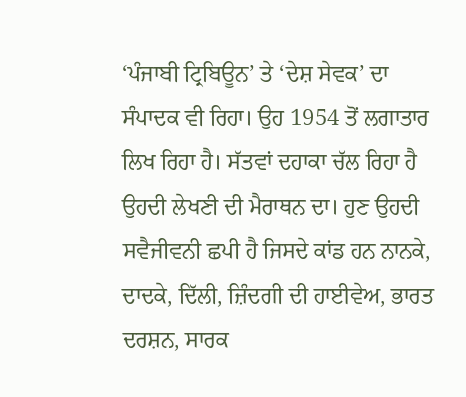‘ਪੰਜਾਬੀ ਟ੍ਰਿਬਿਊਨ’ ਤੇ ‘ਦੇਸ਼ ਸੇਵਕ’ ਦਾ ਸੰਪਾਦਕ ਵੀ ਰਿਹਾ। ਉਹ 1954 ਤੋਂ ਲਗਾਤਾਰ ਲਿਖ ਰਿਹਾ ਹੈ। ਸੱਤਵਾਂ ਦਹਾਕਾ ਚੱਲ ਰਿਹਾ ਹੈ ਉਹਦੀ ਲੇਖਣੀ ਦੀ ਮੈਰਾਥਨ ਦਾ। ਹੁਣ ਉਹਦੀ ਸਵੈਜੀਵਨੀ ਛਪੀ ਹੈ ਜਿਸਦੇ ਕਾਂਡ ਹਨ ਨਾਨਕੇ, ਦਾਦਕੇ, ਦਿੱਲੀ, ਜ਼ਿੰਦਗੀ ਦੀ ਹਾਈਵੇਅ, ਭਾਰਤ ਦਰਸ਼ਨ, ਸਾਰਕ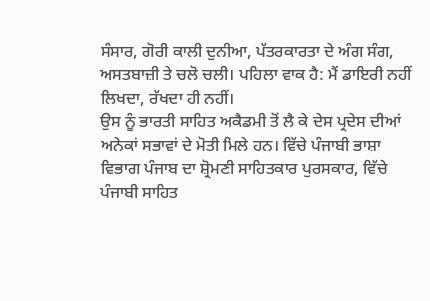ਸੰਸਾਰ, ਗੋਰੀ ਕਾਲੀ ਦੁਨੀਆ, ਪੱਤਰਕਾਰਤਾ ਦੇ ਅੰਗ ਸੰਗ, ਅਸਤਬਾਜ਼ੀ ਤੇ ਚਲੋ ਚਲੀ। ਪਹਿਲਾ ਵਾਕ ਹੈ: ਮੈਂ ਡਾਇਰੀ ਨਹੀਂ ਲਿਖਦਾ, ਰੱਖਦਾ ਹੀ ਨਹੀਂ।
ਉਸ ਨੂੰ ਭਾਰਤੀ ਸਾਹਿਤ ਅਕੈਡਮੀ ਤੋਂ ਲੈ ਕੇ ਦੇਸ ਪ੍ਰਦੇਸ ਦੀਆਂ ਅਨੇਕਾਂ ਸਭਾਵਾਂ ਦੇ ਮੋਤੀ ਮਿਲੇ ਹਨ। ਵਿੱਚੇ ਪੰਜਾਬੀ ਭਾਸ਼ਾ ਵਿਭਾਗ ਪੰਜਾਬ ਦਾ ਸ਼੍ਰੋਮਣੀ ਸਾਹਿਤਕਾਰ ਪੁਰਸਕਾਰ, ਵਿੱਚੇ ਪੰਜਾਬੀ ਸਾਹਿਤ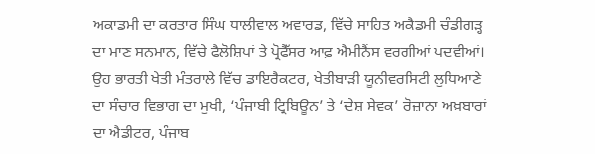ਅਕਾਡਮੀ ਦਾ ਕਰਤਾਰ ਸਿੰਘ ਧਾਲੀਵਾਲ ਅਵਾਰਡ, ਵਿੱਚੇ ਸਾਹਿਤ ਅਕੈਡਮੀ ਚੰਡੀਗੜ੍ਹ ਦਾ ਮਾਣ ਸਨਮਾਨ, ਵਿੱਚੇ ਫੈਲੋਸ਼ਿਪਾਂ ਤੇ ਪ੍ਰੋਫੈੱਸਰ ਆਫ਼ ਐਮੀਨੈਂਸ ਵਰਗੀਆਂ ਪਦਵੀਆਂ। ਉਹ ਭਾਰਤੀ ਖੇਤੀ ਮੰਤਰਾਲੇ ਵਿੱਚ ਡਾਇਰੈਕਟਰ, ਖੇਤੀਬਾੜੀ ਯੂਨੀਵਰਸਿਟੀ ਲੁਧਿਆਣੇ ਦਾ ਸੰਚਾਰ ਵਿਭਾਗ ਦਾ ਮੁਖੀ, ‘ਪੰਜਾਬੀ ਟ੍ਰਿਬਿਊਨ’ ਤੇ ‘ਦੇਸ਼ ਸੇਵਕ’ ਰੋਜ਼ਾਨਾ ਅਖ਼ਬਾਰਾਂ ਦਾ ਐਡੀਟਰ, ਪੰਜਾਬ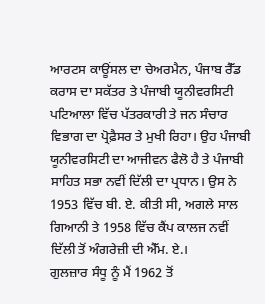ਆਰਟਸ ਕਾਊਂਸਲ ਦਾ ਚੇਅਰਮੈਨ, ਪੰਜਾਬ ਰੈੱਡ ਕਰਾਸ ਦਾ ਸਕੱਤਰ ਤੇ ਪੰਜਾਬੀ ਯੂਨੀਵਰਸਿਟੀ ਪਟਿਆਲਾ ਵਿੱਚ ਪੱਤਰਕਾਰੀ ਤੇ ਜਨ ਸੰਚਾਰ ਵਿਭਾਗ ਦਾ ਪ੍ਰੋਫ਼ੈਸਰ ਤੇ ਮੁਖੀ ਰਿਹਾ। ਉਹ ਪੰਜਾਬੀ ਯੂਨੀਵਰਸਿਟੀ ਦਾ ਆਜੀਵਨ ਫੈਲੋ ਹੈ ਤੇ ਪੰਜਾਬੀ ਸਾਹਿਤ ਸਭਾ ਨਵੀਂ ਦਿੱਲੀ ਦਾ ਪ੍ਰਧਾਨ। ਉਸ ਨੇ 1953 ਵਿੱਚ ਬੀ. ਏ. ਕੀਤੀ ਸੀ, ਅਗਲੇ ਸਾਲ ਗਿਆਨੀ ਤੇ 1958 ਵਿੱਚ ਕੈਂਪ ਕਾਲਜ ਨਵੀਂ ਦਿੱਲੀ ਤੋਂ ਅੰਗਰੇਜ਼ੀ ਦੀ ਐੱਮ. ਏ.।
ਗੁਲਜ਼ਾਰ ਸੰਧੂ ਨੂੰ ਮੈਂ 1962 ਤੋਂ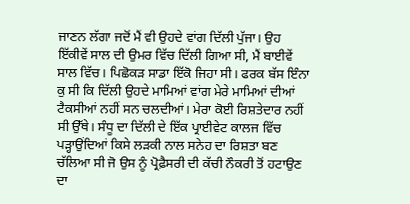ਜਾਣਨ ਲੱਗਾ ਜਦੋਂ ਮੈਂ ਵੀ ਉਹਦੇ ਵਾਂਗ ਦਿੱਲੀ ਪੁੱਜਾ। ਉਹ ਇੱਕੀਵੇਂ ਸਾਲ ਦੀ ਉਮਰ ਵਿੱਚ ਦਿੱਲੀ ਗਿਆ ਸੀ, ਮੈਂ ਬਾਈਵੇਂ ਸਾਲ ਵਿੱਚ। ਪਿਛੋਕੜ ਸਾਡਾ ਇੱਕੋ ਜਿਹਾ ਸੀ। ਫਰਕ ਬੱਸ ਇੰਨਾ ਕੁ ਸੀ ਕਿ ਦਿੱਲੀ ਉਹਦੇ ਮਾਮਿਆਂ ਵਾਂਗ ਮੇਰੇ ਮਾਮਿਆਂ ਦੀਆਂ ਟੈਕਸੀਆਂ ਨਹੀਂ ਸਨ ਚਲਦੀਆਂ। ਮੇਰਾ ਕੋਈ ਰਿਸ਼ਤੇਦਾਰ ਨਹੀਂ ਸੀ ਉੱਥੇ। ਸੰਧੂ ਦਾ ਦਿੱਲੀ ਦੇ ਇੱਕ ਪ੍ਰਾਈਵੇਟ ਕਾਲਜ ਵਿੱਚ ਪੜ੍ਹਾਉਂਦਿਆਂ ਕਿਸੇ ਲੜਕੀ ਨਾਲ ਸਨੇਹ ਦਾ ਰਿਸ਼ਤਾ ਬਣ ਚੱਲਿਆ ਸੀ ਜੋ ਉਸ ਨੂੰ ਪ੍ਰੋਫ਼ੈਸਰੀ ਦੀ ਕੱਚੀ ਨੌਕਰੀ ਤੋਂ ਹਟਾਉਣ ਦਾ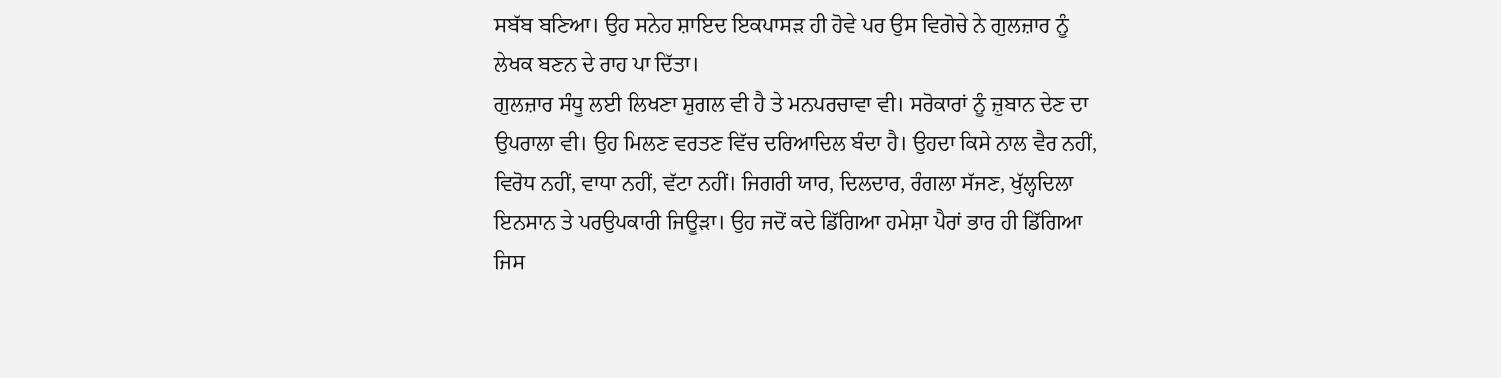ਸਬੱਬ ਬਣਿਆ। ਉਹ ਸਨੇਹ ਸ਼ਾਇਦ ਇਕਪਾਸੜ ਹੀ ਹੋਵੇ ਪਰ ਉਸ ਵਿਗੋਚੇ ਨੇ ਗੁਲਜ਼ਾਰ ਨੂੰ ਲੇਖਕ ਬਣਨ ਦੇ ਰਾਹ ਪਾ ਦਿੱਤਾ।
ਗੁਲਜ਼ਾਰ ਸੰਧੂ ਲਈ ਲਿਖਣਾ ਸ਼ੁਗਲ ਵੀ ਹੈ ਤੇ ਮਨਪਰਚਾਵਾ ਵੀ। ਸਰੋਕਾਰਾਂ ਨੂੰ ਜ਼ੁਬਾਨ ਦੇਣ ਦਾ ਉਪਰਾਲਾ ਵੀ। ਉਹ ਮਿਲਣ ਵਰਤਣ ਵਿੱਚ ਦਰਿਆਦਿਲ ਬੰਦਾ ਹੈ। ਉਹਦਾ ਕਿਸੇ ਨਾਲ ਵੈਰ ਨਹੀਂ, ਵਿਰੋਧ ਨਹੀਂ, ਵਾਧਾ ਨਹੀਂ, ਵੱਟਾ ਨਹੀਂ। ਜਿਗਰੀ ਯਾਰ, ਦਿਲਦਾਰ, ਰੰਗਲਾ ਸੱਜਣ, ਖੁੱਲ੍ਹਦਿਲਾ ਇਨਸਾਨ ਤੇ ਪਰਉਪਕਾਰੀ ਜਿਊੜਾ। ਉਹ ਜਦੋਂ ਕਦੇ ਡਿੱਗਿਆ ਹਮੇਸ਼ਾ ਪੈਰਾਂ ਭਾਰ ਹੀ ਡਿੱਗਿਆ ਜਿਸ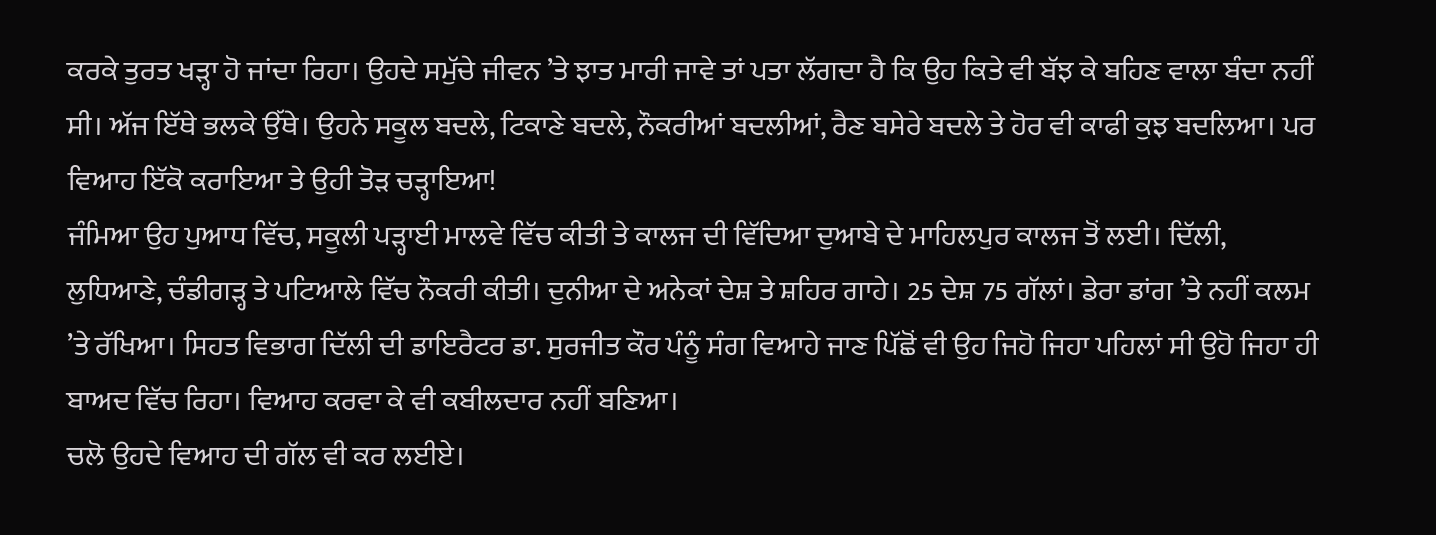ਕਰਕੇ ਤੁਰਤ ਖੜ੍ਹਾ ਹੋ ਜਾਂਦਾ ਰਿਹਾ। ਉਹਦੇ ਸਮੁੱਚੇ ਜੀਵਨ ’ਤੇ ਝਾਤ ਮਾਰੀ ਜਾਵੇ ਤਾਂ ਪਤਾ ਲੱਗਦਾ ਹੈ ਕਿ ਉਹ ਕਿਤੇ ਵੀ ਬੱਝ ਕੇ ਬਹਿਣ ਵਾਲਾ ਬੰਦਾ ਨਹੀਂ ਸੀ। ਅੱਜ ਇੱਥੇ ਭਲਕੇ ਉੱਥੇ। ਉਹਨੇ ਸਕੂਲ ਬਦਲੇ, ਟਿਕਾਣੇ ਬਦਲੇ, ਨੌਕਰੀਆਂ ਬਦਲੀਆਂ, ਰੈਣ ਬਸੇਰੇ ਬਦਲੇ ਤੇ ਹੋਰ ਵੀ ਕਾਫੀ ਕੁਝ ਬਦਲਿਆ। ਪਰ ਵਿਆਹ ਇੱਕੋ ਕਰਾਇਆ ਤੇ ਉਹੀ ਤੋੜ ਚੜ੍ਹਾਇਆ!
ਜੰਮਿਆ ਉਹ ਪੁਆਧ ਵਿੱਚ, ਸਕੂਲੀ ਪੜ੍ਹਾਈ ਮਾਲਵੇ ਵਿੱਚ ਕੀਤੀ ਤੇ ਕਾਲਜ ਦੀ ਵਿੱਦਿਆ ਦੁਆਬੇ ਦੇ ਮਾਹਿਲਪੁਰ ਕਾਲਜ ਤੋਂ ਲਈ। ਦਿੱਲੀ, ਲੁਧਿਆਣੇ, ਚੰਡੀਗੜ੍ਹ ਤੇ ਪਟਿਆਲੇ ਵਿੱਚ ਨੌਕਰੀ ਕੀਤੀ। ਦੁਨੀਆ ਦੇ ਅਨੇਕਾਂ ਦੇਸ਼ ਤੇ ਸ਼ਹਿਰ ਗਾਹੇ। 25 ਦੇਸ਼ 75 ਗੱਲਾਂ। ਡੇਰਾ ਡਾਂਗ ’ਤੇ ਨਹੀਂ ਕਲਮ ’ਤੇ ਰੱਖਿਆ। ਸਿਹਤ ਵਿਭਾਗ ਦਿੱਲੀ ਦੀ ਡਾਇਰੈਟਰ ਡਾ. ਸੁਰਜੀਤ ਕੌਰ ਪੰਨੂੰ ਸੰਗ ਵਿਆਹੇ ਜਾਣ ਪਿੱਛੋਂ ਵੀ ਉਹ ਜਿਹੋ ਜਿਹਾ ਪਹਿਲਾਂ ਸੀ ਉਹੋ ਜਿਹਾ ਹੀ ਬਾਅਦ ਵਿੱਚ ਰਿਹਾ। ਵਿਆਹ ਕਰਵਾ ਕੇ ਵੀ ਕਬੀਲਦਾਰ ਨਹੀਂ ਬਣਿਆ।
ਚਲੋ ਉਹਦੇ ਵਿਆਹ ਦੀ ਗੱਲ ਵੀ ਕਰ ਲਈਏ।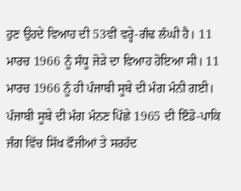ਹੁਣ ਉਹਦੇ ਵਿਆਹ ਦੀ 53ਵੀਂ ਵਰ੍ਹੇ-ਗੰਢ ਲੰਘੀ ਹੈ। 11 ਮਾਰਚ 1966 ਨੂੰ ਸੰਧੂ ਜੋੜੇ ਦਾ ਵਿਆਹ ਹੋਇਆ ਸੀ। 11 ਮਾਰਚ 1966 ਨੂੰ ਹੀ ਪੰਜਾਬੀ ਸੂਬੇ ਦੀ ਮੰਗ ਮੰਨੀ ਗਈ। ਪੰਜਾਬੀ ਸੂਬੇ ਦੀ ਮੰਗ ਮੰਨਣ ਪਿੱਛੇ 1965 ਦੀ ਇੰਡੋ-ਪਾਕਿ ਜੰਗ ਵਿੱਚ ਸਿੱਖ ਫੌਜੀਆਂ ਤੇ ਸਰਹੱਦ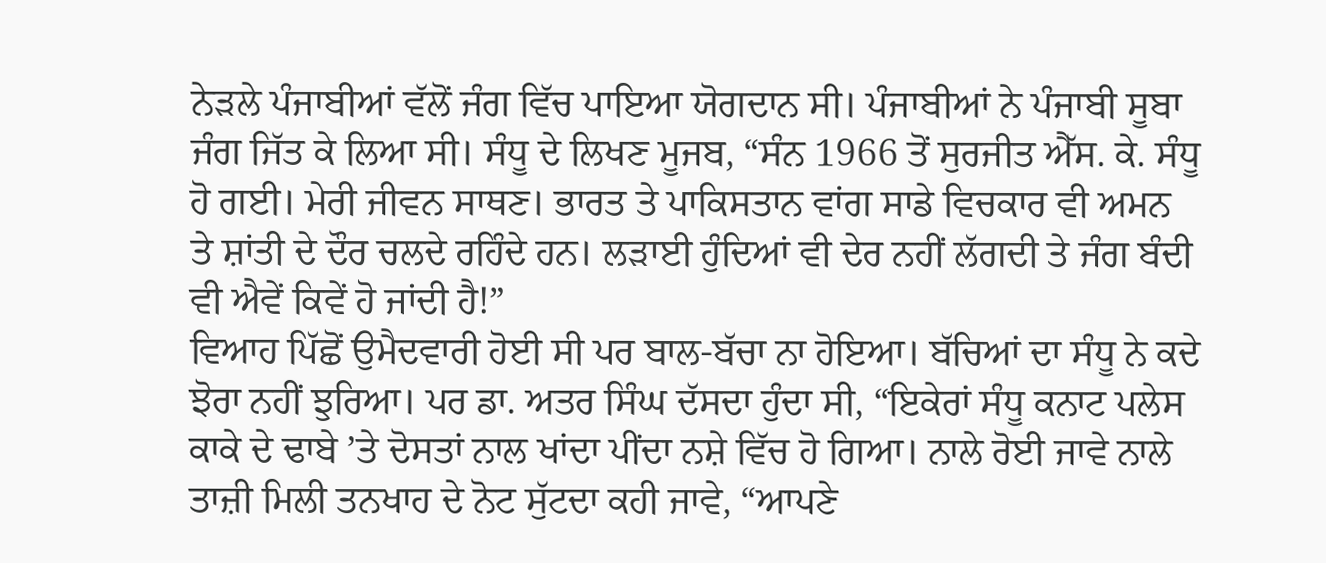ਨੇੜਲੇ ਪੰਜਾਬੀਆਂ ਵੱਲੋਂ ਜੰਗ ਵਿੱਚ ਪਾਇਆ ਯੋਗਦਾਨ ਸੀ। ਪੰਜਾਬੀਆਂ ਨੇ ਪੰਜਾਬੀ ਸੂਬਾ ਜੰਗ ਜਿੱਤ ਕੇ ਲਿਆ ਸੀ। ਸੰਧੂ ਦੇ ਲਿਖਣ ਮੂਜਬ, “ਸੰਨ 1966 ਤੋਂ ਸੁਰਜੀਤ ਐੱਸ. ਕੇ. ਸੰਧੂ ਹੋ ਗਈ। ਮੇਰੀ ਜੀਵਨ ਸਾਥਣ। ਭਾਰਤ ਤੇ ਪਾਕਿਸਤਾਨ ਵਾਂਗ ਸਾਡੇ ਵਿਚਕਾਰ ਵੀ ਅਮਨ ਤੇ ਸ਼ਾਂਤੀ ਦੇ ਦੌਰ ਚਲਦੇ ਰਹਿੰਦੇ ਹਨ। ਲੜਾਈ ਹੁੰਦਿਆਂ ਵੀ ਦੇਰ ਨਹੀਂ ਲੱਗਦੀ ਤੇ ਜੰਗ ਬੰਦੀ ਵੀ ਐਵੇਂ ਕਿਵੇਂ ਹੋ ਜਾਂਦੀ ਹੈ!”
ਵਿਆਹ ਪਿੱਛੋਂ ਉਮੈਦਵਾਰੀ ਹੋਈ ਸੀ ਪਰ ਬਾਲ-ਬੱਚਾ ਨਾ ਹੋਇਆ। ਬੱਚਿਆਂ ਦਾ ਸੰਧੂ ਨੇ ਕਦੇ ਝੋਰਾ ਨਹੀਂ ਝੁਰਿਆ। ਪਰ ਡਾ. ਅਤਰ ਸਿੰਘ ਦੱਸਦਾ ਹੁੰਦਾ ਸੀ, “ਇਕੇਰਾਂ ਸੰਧੂ ਕਨਾਟ ਪਲੇਸ ਕਾਕੇ ਦੇ ਢਾਬੇ ’ਤੇ ਦੋਸਤਾਂ ਨਾਲ ਖਾਂਦਾ ਪੀਂਦਾ ਨਸ਼ੇ ਵਿੱਚ ਹੋ ਗਿਆ। ਨਾਲੇ ਰੋਈ ਜਾਵੇ ਨਾਲੇ ਤਾਜ਼ੀ ਮਿਲੀ ਤਨਖਾਹ ਦੇ ਨੋਟ ਸੁੱਟਦਾ ਕਹੀ ਜਾਵੇ, “ਆਪਣੇ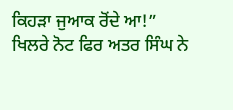ਕਿਹੜਾ ਜੁਆਕ ਰੋਂਦੇ ਆ!”
ਖਿਲਰੇ ਨੋਟ ਫਿਰ ਅਤਰ ਸਿੰਘ ਨੇ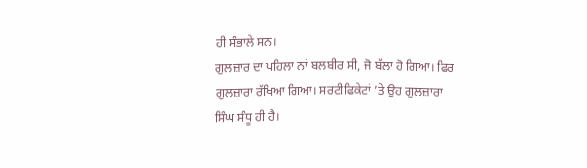ਹੀ ਸੰਭਾਲੇ ਸਨ।
ਗੁਲਜ਼ਾਰ ਦਾ ਪਹਿਲਾ ਨਾਂ ਬਲਬੀਰ ਸੀ, ਜੋ ਬੱਲਾ ਹੋ ਗਿਆ। ਫਿਰ ਗੁਲਜ਼ਾਰਾ ਰੱਖਿਆ ਗਿਆ। ਸਰਟੀਫਿਕੇਟਾਂ ’ਤੇ ਉਹ ਗੁਲਜ਼ਾਰਾ ਸਿੰਘ ਸੰਧੂ ਹੀ ਹੈ।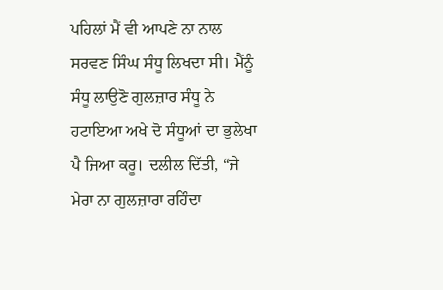ਪਹਿਲਾਂ ਮੈਂ ਵੀ ਆਪਣੇ ਨਾ ਨਾਲ ਸਰਵਣ ਸਿੰਘ ਸੰਧੂ ਲਿਖਦਾ ਸੀ। ਮੈਂਨੂੰ ਸੰਧੂ ਲਾਉਣੋ ਗੁਲਜ਼ਾਰ ਸੰਧੂ ਨੇ ਹਟਾਇਆ ਅਖੇ ਦੋ ਸੰਧੂਆਂ ਦਾ ਭੁਲੇਖਾ ਪੈ ਜਿਆ ਕਰੂ। ਦਲੀਲ ਦਿੱਤੀ, “ਜੇ ਮੇਰਾ ਨਾ ਗੁਲਜ਼ਾਰਾ ਰਹਿੰਦਾ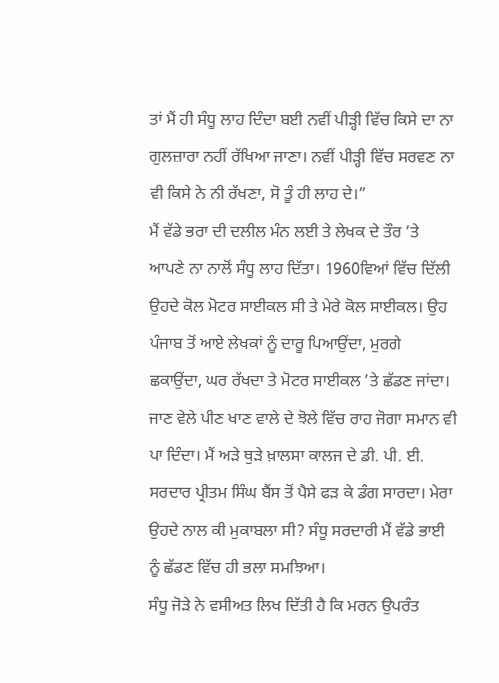ਤਾਂ ਮੈਂ ਹੀ ਸੰਧੂ ਲਾਹ ਦਿੰਦਾ ਬਈ ਨਵੀਂ ਪੀੜ੍ਹੀ ਵਿੱਚ ਕਿਸੇ ਦਾ ਨਾ ਗੁਲਜ਼ਾਰਾ ਨਹੀਂ ਰੱਖਿਆ ਜਾਣਾ। ਨਵੀਂ ਪੀੜ੍ਹੀ ਵਿੱਚ ਸਰਵਣ ਨਾ ਵੀ ਕਿਸੇ ਨੇ ਨੀ ਰੱਖਣਾ, ਸੋ ਤੂੰ ਹੀ ਲਾਹ ਦੇ।”
ਮੈਂ ਵੱਡੇ ਭਰਾ ਦੀ ਦਲੀਲ ਮੰਨ ਲਈ ਤੇ ਲੇਖਕ ਦੇ ਤੌਰ ’ਤੇ ਆਪਣੇ ਨਾ ਨਾਲੋਂ ਸੰਧੂ ਲਾਹ ਦਿੱਤਾ। 1960ਵਿਆਂ ਵਿੱਚ ਦਿੱਲੀ ਉਹਦੇ ਕੋਲ ਮੋਟਰ ਸਾਈਕਲ ਸੀ ਤੇ ਮੇਰੇ ਕੋਲ ਸਾਈਕਲ। ਉਹ ਪੰਜਾਬ ਤੋਂ ਆਏ ਲੇਖਕਾਂ ਨੂੰ ਦਾਰੂ ਪਿਆਉਂਦਾ, ਮੁਰਗੇ ਛਕਾਉਂਦਾ, ਘਰ ਰੱਖਦਾ ਤੇ ਮੋਟਰ ਸਾਈਕਲ ’ਤੇ ਛੱਡਣ ਜਾਂਦਾ। ਜਾਣ ਵੇਲੇ ਪੀਣ ਖਾਣ ਵਾਲੇ ਦੇ ਝੋਲੇ ਵਿੱਚ ਰਾਹ ਜੋਗਾ ਸਮਾਨ ਵੀ ਪਾ ਦਿੰਦਾ। ਮੈਂ ਅੜੇ ਥੁੜੇ ਖ਼ਾਲਸਾ ਕਾਲਜ ਦੇ ਡੀ. ਪੀ. ਈ. ਸਰਦਾਰ ਪ੍ਰੀਤਮ ਸਿੰਘ ਬੈਂਸ ਤੋਂ ਪੈਸੇ ਫੜ ਕੇ ਡੰਗ ਸਾਰਦਾ। ਮੇਰਾ ਉਹਦੇ ਨਾਲ ਕੀ ਮੁਕਾਬਲਾ ਸੀ? ਸੰਧੂ ਸਰਦਾਰੀ ਮੈਂ ਵੱਡੇ ਭਾਈ ਨੂੰ ਛੱਡਣ ਵਿੱਚ ਹੀ ਭਲਾ ਸਮਝਿਆ।
ਸੰਧੂ ਜੋੜੇ ਨੇ ਵਸੀਅਤ ਲਿਖ ਦਿੱਤੀ ਹੈ ਕਿ ਮਰਨ ਉਪਰੰਤ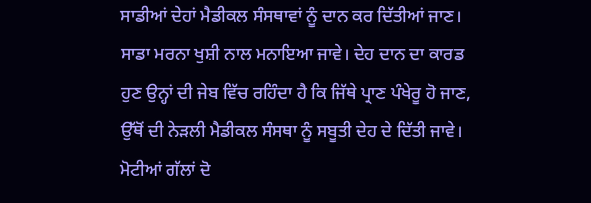ਸਾਡੀਆਂ ਦੇਹਾਂ ਮੈਡੀਕਲ ਸੰਸਥਾਵਾਂ ਨੂੰ ਦਾਨ ਕਰ ਦਿੱਤੀਆਂ ਜਾਣ। ਸਾਡਾ ਮਰਨਾ ਖੁਸ਼ੀ ਨਾਲ ਮਨਾਇਆ ਜਾਵੇ। ਦੇਹ ਦਾਨ ਦਾ ਕਾਰਡ ਹੁਣ ਉਨ੍ਹਾਂ ਦੀ ਜੇਬ ਵਿੱਚ ਰਹਿੰਦਾ ਹੈ ਕਿ ਜਿੱਥੇ ਪ੍ਰਾਣ ਪੰਖੇਰੂ ਹੋ ਜਾਣ, ਉੱਥੋਂ ਦੀ ਨੇੜਲੀ ਮੈਡੀਕਲ ਸੰਸਥਾ ਨੂੰ ਸਬੂਤੀ ਦੇਹ ਦੇ ਦਿੱਤੀ ਜਾਵੇ। ਮੋਟੀਆਂ ਗੱਲਾਂ ਦੋ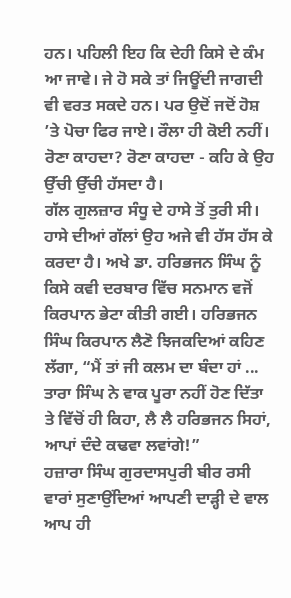ਹਨ। ਪਹਿਲੀ ਇਹ ਕਿ ਦੇਹੀ ਕਿਸੇ ਦੇ ਕੰਮ ਆ ਜਾਵੇ। ਜੇ ਹੋ ਸਕੇ ਤਾਂ ਜਿਊਂਦੀ ਜਾਗਦੀ ਵੀ ਵਰਤ ਸਕਦੇ ਹਨ। ਪਰ ਉਦੋਂ ਜਦੋਂ ਹੋਸ਼ ’ਤੇ ਪੋਚਾ ਫਿਰ ਜਾਏ। ਰੌਲਾ ਹੀ ਕੋਈ ਨਹੀਂ। ਰੋਣਾ ਕਾਹਦਾ? ਰੋਣਾ ਕਾਹਦਾ - ਕਹਿ ਕੇ ਉਹ ਉੱਚੀ ਉੱਚੀ ਹੱਸਦਾ ਹੈ।
ਗੱਲ ਗੁਲਜ਼ਾਰ ਸੰਧੂ ਦੇ ਹਾਸੇ ਤੋਂ ਤੁਰੀ ਸੀ। ਹਾਸੇ ਦੀਆਂ ਗੱਲਾਂ ਉਹ ਅਜੇ ਵੀ ਹੱਸ ਹੱਸ ਕੇ ਕਰਦਾ ਹੈ। ਅਖੇ ਡਾ. ਹਰਿਭਜਨ ਸਿੰਘ ਨੂੰ ਕਿਸੇ ਕਵੀ ਦਰਬਾਰ ਵਿੱਚ ਸਨਮਾਨ ਵਜੋਂ ਕਿਰਪਾਨ ਭੇਟਾ ਕੀਤੀ ਗਈ। ਹਰਿਭਜਨ ਸਿੰਘ ਕਿਰਪਾਨ ਲੈਣੋ ਝਿਜਕਦਿਆਂ ਕਹਿਣ ਲੱਗਾ, “ਮੈਂ ਤਾਂ ਜੀ ਕਲਮ ਦਾ ਬੰਦਾ ਹਾਂ ... ਤਾਰਾ ਸਿੰਘ ਨੇ ਵਾਕ ਪੂਰਾ ਨਹੀਂ ਹੋਣ ਦਿੱਤਾ ਤੇ ਵਿੱਚੋਂ ਹੀ ਕਿਹਾ, ਲੈ ਲੈ ਹਰਿਭਜਨ ਸਿਹਾਂ, ਆਪਾਂ ਦੰਦੇ ਕਢਵਾ ਲਵਾਂਗੇ!”
ਹਜ਼ਾਰਾ ਸਿੰਘ ਗੁਰਦਾਸਪੁਰੀ ਬੀਰ ਰਸੀ ਵਾਰਾਂ ਸੁਣਾਉਂਦਿਆਂ ਆਪਣੀ ਦਾੜ੍ਹੀ ਦੇ ਵਾਲ ਆਪ ਹੀ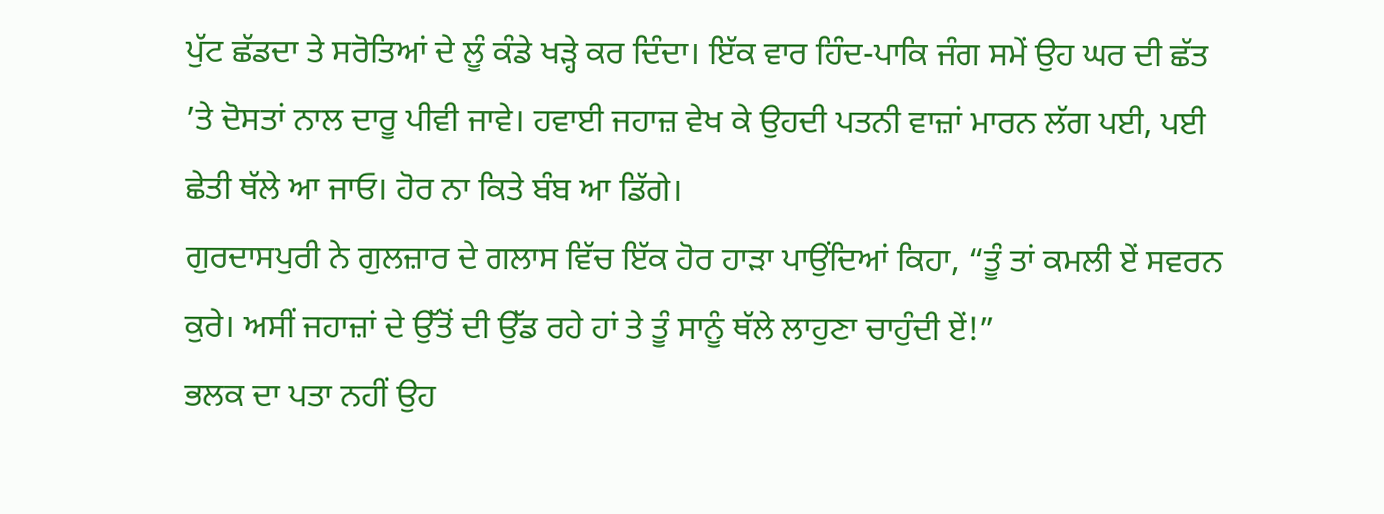ਪੁੱਟ ਛੱਡਦਾ ਤੇ ਸਰੋਤਿਆਂ ਦੇ ਲੂੰ ਕੰਡੇ ਖੜ੍ਹੇ ਕਰ ਦਿੰਦਾ। ਇੱਕ ਵਾਰ ਹਿੰਦ-ਪਾਕਿ ਜੰਗ ਸਮੇਂ ਉਹ ਘਰ ਦੀ ਛੱਤ ’ਤੇ ਦੋਸਤਾਂ ਨਾਲ ਦਾਰੂ ਪੀਵੀ ਜਾਵੇ। ਹਵਾਈ ਜਹਾਜ਼ ਵੇਖ ਕੇ ਉਹਦੀ ਪਤਨੀ ਵਾਜ਼ਾਂ ਮਾਰਨ ਲੱਗ ਪਈ, ਪਈ ਛੇਤੀ ਥੱਲੇ ਆ ਜਾਓ। ਹੋਰ ਨਾ ਕਿਤੇ ਬੰਬ ਆ ਡਿੱਗੇ।
ਗੁਰਦਾਸਪੁਰੀ ਨੇ ਗੁਲਜ਼ਾਰ ਦੇ ਗਲਾਸ ਵਿੱਚ ਇੱਕ ਹੋਰ ਹਾੜਾ ਪਾਉਂਦਿਆਂ ਕਿਹਾ, “ਤੂੰ ਤਾਂ ਕਮਲੀ ਏਂ ਸਵਰਨ ਕੁਰੇ। ਅਸੀਂ ਜਹਾਜ਼ਾਂ ਦੇ ਉੱਤੋਂ ਦੀ ਉੱਡ ਰਹੇ ਹਾਂ ਤੇ ਤੂੰ ਸਾਨੂੰ ਥੱਲੇ ਲਾਹੁਣਾ ਚਾਹੁੰਦੀ ਏਂ!”
ਭਲਕ ਦਾ ਪਤਾ ਨਹੀਂ ਉਹ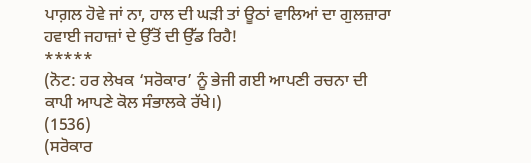ਪਾਗ਼ਲ ਹੋਵੇ ਜਾਂ ਨਾ, ਹਾਲ ਦੀ ਘੜੀ ਤਾਂ ਊਠਾਂ ਵਾਲਿਆਂ ਦਾ ਗੁਲਜ਼ਾਰਾ ਹਵਾਈ ਜਹਾਜ਼ਾਂ ਦੇ ਉੱਤੋਂ ਦੀ ਉੱਡ ਰਿਹੈ!
*****
(ਨੋਟ: ਹਰ ਲੇਖਕ ‘ਸਰੋਕਾਰ’ ਨੂੰ ਭੇਜੀ ਗਈ ਆਪਣੀ ਰਚਨਾ ਦੀ ਕਾਪੀ ਆਪਣੇ ਕੋਲ ਸੰਭਾਲਕੇ ਰੱਖੇ।)
(1536)
(ਸਰੋਕਾਰ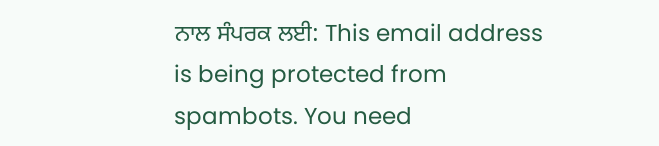ਨਾਲ ਸੰਪਰਕ ਲਈ: This email address is being protected from spambots. You need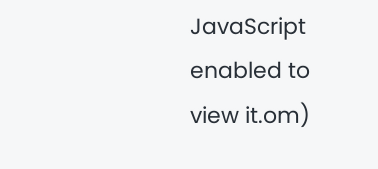JavaScript enabled to view it.om)